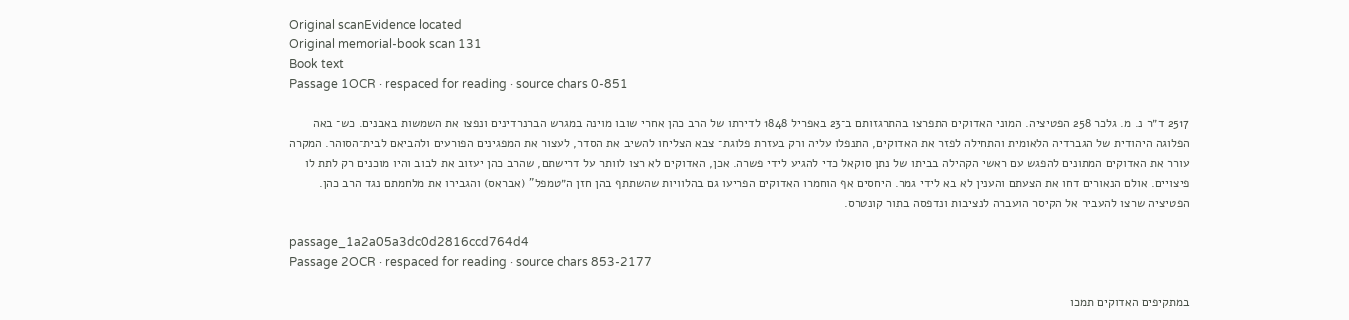Original scanEvidence located
Original memorial-book scan 131
Book text
Passage 1OCR · respaced for reading · source chars 0-851

2517 ד״ר נ. מ. גלכר 258 הפטיציה. המוני האדוקים התפרצו בהתרגזותם ב־23 באפריל 1848 לדירתו של הרב כהן אחרי שובו מוינה במגרש הברנרדינים ונפצו את השמשות באבנים. כש־ באה הפלוגה היהודית של הגברדיה הלאומית והתחילה לפזר את האדוקים, התנפלו עליה ורק בעזרת פלוגת־ צבא הצליחו להשיב את הסדר, לעצור את המפגינים הפורעים ולהביאם לבית־הסוהר. המקרה עורר את האדוקים המתונים להפגש עם ראשי הקהילה בביתו של נתן סוקאל כדי להגיע לידי פשרה. אכן, האדוקים לא רצו לוותר על דרישתם, שהרב כהן יעזוב את לבוב והיו מוכנים רק לתת לו פיצויים. אולם הנאורים דחו את הצעתם והענין לא בא לידי גמר. היחסים אף הוחמרו האדוקים הפריעו גם בהלוויות שהשתתף בהן חזן ה״טמפל" (אבראס) והגבירו את מלחמתם נגד הרב כהן. הפטיציה שרצו להעביר אל הקיסר הועברה לנציבות ונדפסה בתור קונטרס.

passage_1a2a05a3dc0d2816ccd764d4
Passage 2OCR · respaced for reading · source chars 853-2177

במתקיפים האדוקים תמכו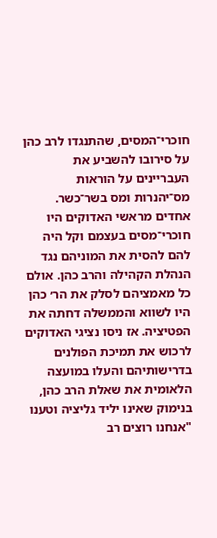חוכרי־המסים, שהתנגדו לרב כהן על סירובו להשביע את העבריינים על הוראות מס־יהנרות ומס בשר־כשר. אחדים מראשי האדוקים היו חוכרי־מסים בעצמם וקל היה להם להסית את המוניהם נגד הנהלת הקהילה והרב כהן. אולם כל מאמציהם לסלק את הר׳ כהן היו לשווא והממשלה דחתה את הפטיציה. אז ניסו נציגי האדוקים לרכוש את תמיכת הפולנים בדרישותיהם והעלו במועצה הלאומית את שאלת הרב כהן, בנימוק שאינו יליד גליציה וטענו "אנחנו רוצים רב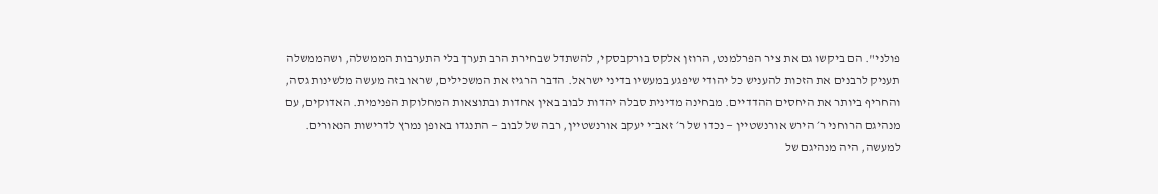פולני". הם ביקשו גם את ציר הפרלמנט, הרוזן אלקס בורקבסקי, להשתדל שבחירת הרב תערך בלי התערבות הממשלה, ושהממשלה תעניק לרבנים את הזכות להעניש כל יהודי שיפגע במעשיו בדיני ישראל. הדבר הרגיז את המשכילים, שראו בזה מעשה מלשינות גסה, והחריף ביותר את היחסים ההדדיים. מבחינה מדינית סבלה יהדות לבוב באין אחדות ובתוצאות המחלוקת הפנימית. האדוקים, עם מנהיגם הרוחני ר׳ הירש אורנשטיין — נכדו של ר׳ זאב־י יעקב אורנשטיין, רבה של לבוב — התנגדו באופן נמרץ לדרישות הנאורים. למעשה, היה מנהיגם של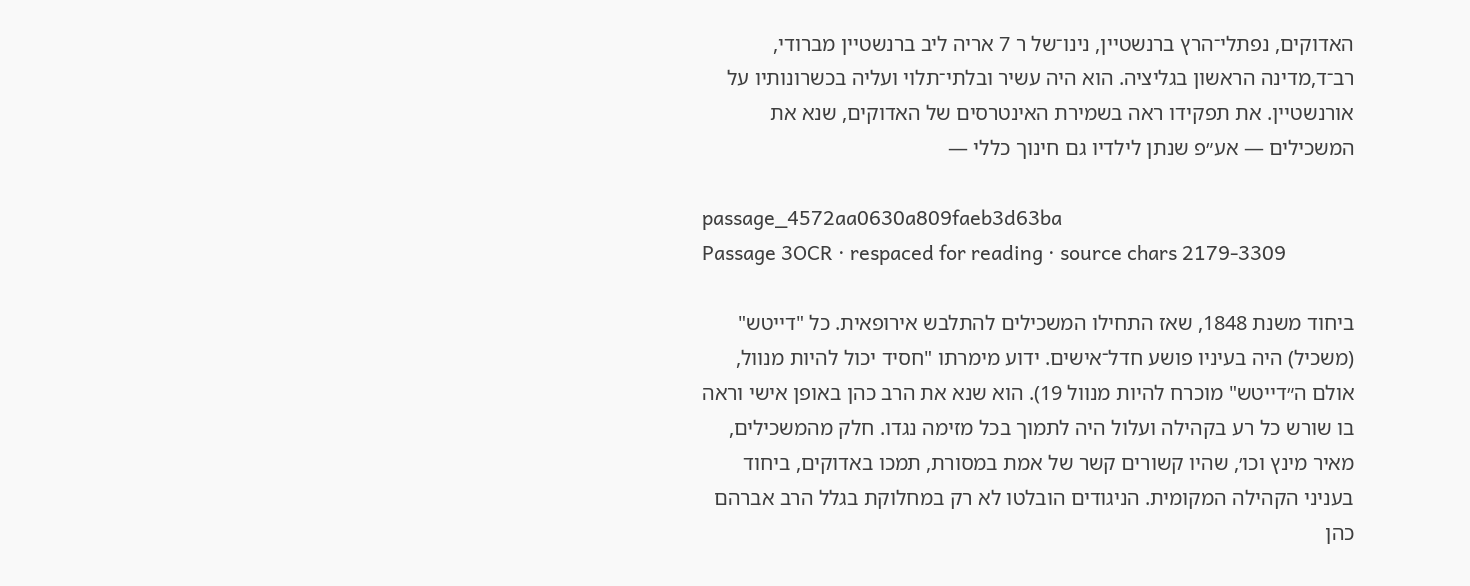האדוקים, נפתלי־הרץ ברנשטיין, נינו־של ר 7 אריה ליב ברנשטיין מברודי, רב־ד,מדינה הראשון בגליציה. הוא היה עשיר ובלתי־תלוי ועליה בכשרונותיו על אורנשטיין. את תפקידו ראה בשמירת האינטרסים של האדוקים, שנא את המשכילים — אע״פ שנתן לילדיו גם חינוך כללי —

passage_4572aa0630a809faeb3d63ba
Passage 3OCR · respaced for reading · source chars 2179-3309

ביחוד משנת 1848, שאז התחילו המשכילים להתלבש אירופאית. כל "דייטש" (משכיל) היה בעיניו פושע חדל־אישים. ידוע מימרתו "חסיד יכול להיות מנוול, אולם ה״דייטש" מוכרח להיות מנוול 19). הוא שנא את הרב כהן באופן אישי וראה בו שורש כל רע בקהילה ועלול היה לתמוך בכל מזימה נגדו. חלק מהמשכילים, מאיר מינץ וכו׳, שהיו קשורים קשר של אמת במסורת, תמכו באדוקים, ביחוד בעניני הקהילה המקומית. הניגודים הובלטו לא רק במחלוקת בגלל הרב אברהם כהן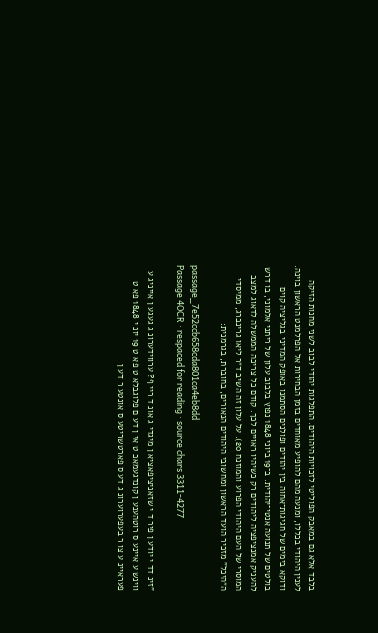בלבד אלא גם במאבק הפוליטי לזכויות היהודים. התפלגות יהודי לבוב לשני מחנות הזיקה לענין היהודי בכללו, ומנעה מהם להופיע מאוחדים בזמן הבחירות אל הפרלמנט הראשון בוינה. ודוקא בימים של חגיגות־אחוה בין יהודים ופולנים הסתמנו באופק המדיני בגליציה קוים בולטים של תנועה אנטי־יהודית. ב־19 ביוני 1848 נפוץ בלבוב עלון של ריתני אלמוני, בו דרש להעניק אמנציפציה ליהודים רק כשיהיו ראויים לכך. קודם כל צריכה הממשלה לדאוג למצב המוסרי של העם היהודי הפרוע והמוזנח 20). על עלון זה השיב ד״ר ליאו גרינברג, ממיסדי ה״היכל" מזכיר הועד הראשון ומחשובי היהודים הנאורים, בחוברת, בגרמנית:

passage_7e52ccb658cda801ca4eb8dd
Passage 4OCR · respaced for reading · source chars 3311-4277

"זינ דד י יודע ן פיר ד י שזאניציפאציא ן מיגדי ג אונ ד ריי ף? ערווידערונ ג געגע ן אייניג ע ווינש ע איינע ס רוטהענע ן קונדגעמאכ ט אי ן דע ם פלוגבלא ט פא ט 19 יונ י 1848 פא ט פעראיינ ע צו ר בעפערוערונ ג דע ס פארטשריטע ס אונטע ר דע ן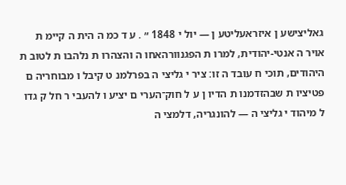גאליצישע ן איזראעליטע ן — יול י 1848 ״ . ע ד כמ ה הית ה קיימ ת אויר ה אנטי-יהודית, למרו ת הפגנוורהאחו ה והצהרו ת נלהבו ת לטוב ת היהודים, תוכי ח עובד ה זו: ציר י גליצי ה בפרלמנ ט קיבל ו מבוחריה ם פטיציו ת שבהזדמנו ת הדיו ן ע ל חוק־הערי ם יציע ו להעבי ר חל ק גדו ל מיהוד י גליצי ה — להונגריה, דלמצי ה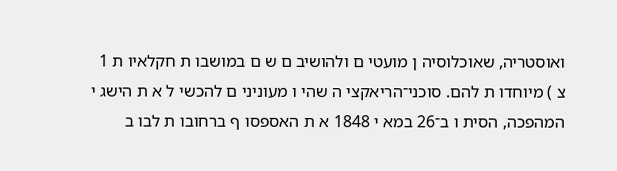ואוסטריה, שאוכלוסיה ן מועטי ם ולהושיב ם ש ם במושבו ת חקלאיו ת 1 צ ) מיוחדו ת להם. סוכני־הריאקצי ה שהי ו מעוניני ם להכשי ל א ת הישג י המהפכה, הסית ו ב־26 במא י 1848 א ת האספסו ף ברחובו ת לבו ב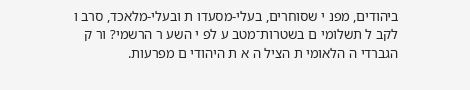ביהודים, מפנ י שסוחרים, בעלי-מסעדו ת ובעלי-מלאכד, סרב ו לקב ל תשלומי ם בשטרות־מטב ע לפ י השע ר הרשמי? ור ק הגברדי ה הלאומי ת הציל ה א ת היהודי ם מפרעות.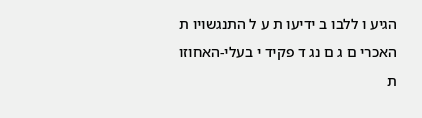הגיע ו ללבו ב ידיעו ת ע ל התנגשויו ת האכרי ם ג ם נג ד פקיד י בעלי-האחוזו ת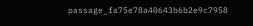passage_fa75e78a40643b6b2e9c7958